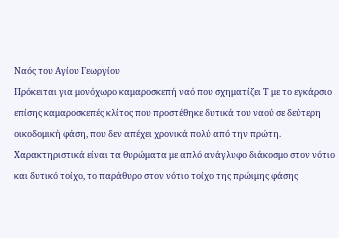Ναός του Αγίου Γεωργίου
Πρόκειται για μονόχωρο καμαροσκεπή ναό που σχηματίζει Τ με το εγκάρσιο επίσης καμαροσκεπές κλίτος που προστέθηκε δυτικά του ναού σε δεύτερη οικοδομική φάση, που δεν απέχει χρονικά πολύ από την πρώτη. Χαρακτηριστικά είναι τα θυρώματα με απλό ανάγλυφο διάκοσμο στον νότιο και δυτικό τοίχο, το παράθυρο στον νότιο τοίχο της πρώιμης φάσης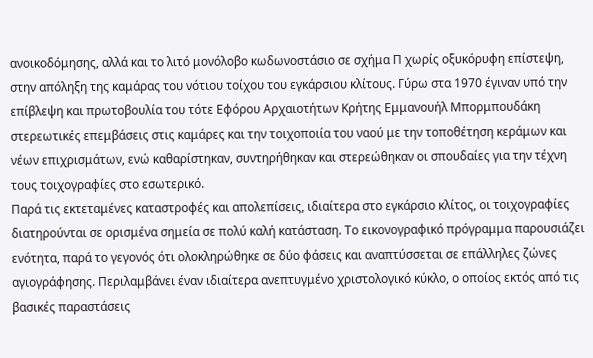ανοικοδόμησης, αλλά και το λιτό μονόλοβο κωδωνοστάσιο σε σχήμα Π χωρίς οξυκόρυφη επίστεψη, στην απόληξη της καμάρας του νότιου τοίχου του εγκάρσιου κλίτους. Γύρω στα 1970 έγιναν υπό την επίβλεψη και πρωτοβουλία του τότε Εφόρου Αρχαιοτήτων Κρήτης Εμμανουήλ Μπορμπουδάκη στερεωτικές επεμβάσεις στις καμάρες και την τοιχοποιία του ναού με την τοποθέτηση κεράμων και νέων επιχρισμάτων, ενώ καθαρίστηκαν, συντηρήθηκαν και στερεώθηκαν οι σπουδαίες για την τέχνη τους τοιχογραφίες στο εσωτερικό.
Παρά τις εκτεταμένες καταστροφές και απολεπίσεις, ιδιαίτερα στο εγκάρσιο κλίτος, οι τοιχογραφίες διατηρούνται σε ορισμένα σημεία σε πολύ καλή κατάσταση. Το εικονογραφικό πρόγραμμα παρουσιάζει ενότητα, παρά το γεγονός ότι ολοκληρώθηκε σε δύο φάσεις και αναπτύσσεται σε επάλληλες ζώνες αγιογράφησης. Περιλαμβάνει έναν ιδιαίτερα ανεπτυγμένο χριστολογικό κύκλο, ο οποίος εκτός από τις βασικές παραστάσεις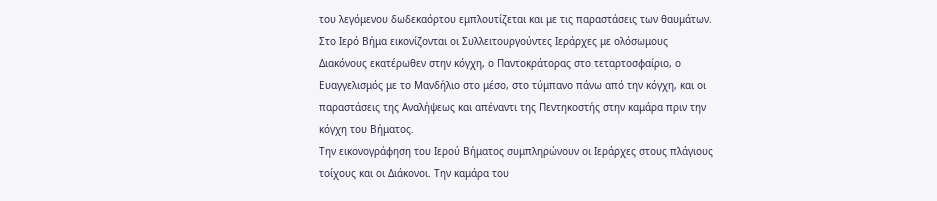του λεγόμενου δωδεκαόρτου εμπλουτίζεται και με τις παραστάσεις των θαυμάτων.
Στο Ιερό Βήμα εικονίζονται οι Συλλειτουργούντες Ιεράρχες με ολόσωμους Διακόνους εκατέρωθεν στην κόγχη, ο Παντοκράτορας στο τεταρτοσφαίριο, ο Ευαγγελισμός με το Μανδήλιο στο μέσο, στο τύμπανο πάνω από την κόγχη, και οι παραστάσεις της Αναλήψεως και απέναντι της Πεντηκοστής στην καμάρα πριν την κόγχη του Βήματος.
Την εικονογράφηση του Ιερού Βήματος συμπληρώνουν οι Ιεράρχες στους πλάγιους τοίχους και οι Διάκονοι. Την καμάρα του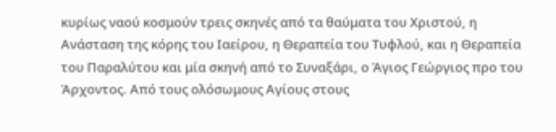κυρίως ναού κοσμούν τρεις σκηνές από τα θαύματα του Χριστού, η Ανάσταση της κόρης του Ιαείρου, η Θεραπεία του Τυφλού, και η Θεραπεία του Παραλύτου και μία σκηνή από το Συναξάρι, ο Άγιος Γεώργιος προ του Άρχοντος. Από τους ολόσωμους Αγίους στους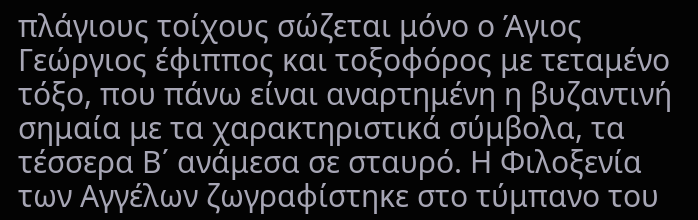πλάγιους τοίχους σώζεται μόνο ο Άγιος Γεώργιος έφιππος και τοξοφόρος με τεταμένο τόξο, που πάνω είναι αναρτημένη η βυζαντινή σημαία με τα χαρακτηριστικά σύμβολα, τα τέσσερα Β΄ ανάμεσα σε σταυρό. Η Φιλοξενία των Αγγέλων ζωγραφίστηκε στο τύμπανο του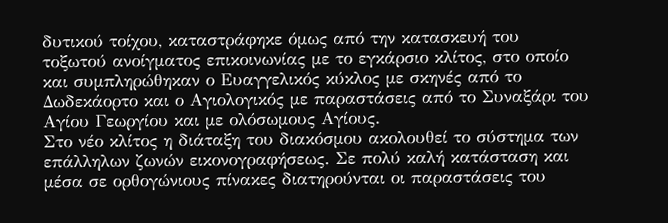δυτικού τοίχου, καταστράφηκε όμως από την κατασκευή του τοξωτού ανοίγματος επικοινωνίας με το εγκάρσιο κλίτος, στο οποίο και συμπληρώθηκαν ο Ευαγγελικός κύκλος με σκηνές από το Δωδεκάορτο και ο Αγιολογικός με παραστάσεις από το Συναξάρι του Αγίου Γεωργίου και με ολόσωμους Αγίους.
Στο νέο κλίτος η διάταξη του διακόσμου ακολουθεί το σύστημα των επάλληλων ζωνών εικονογραφήσεως. Σε πολύ καλή κατάσταση και μέσα σε ορθογώνιους πίνακες διατηρούνται οι παραστάσεις του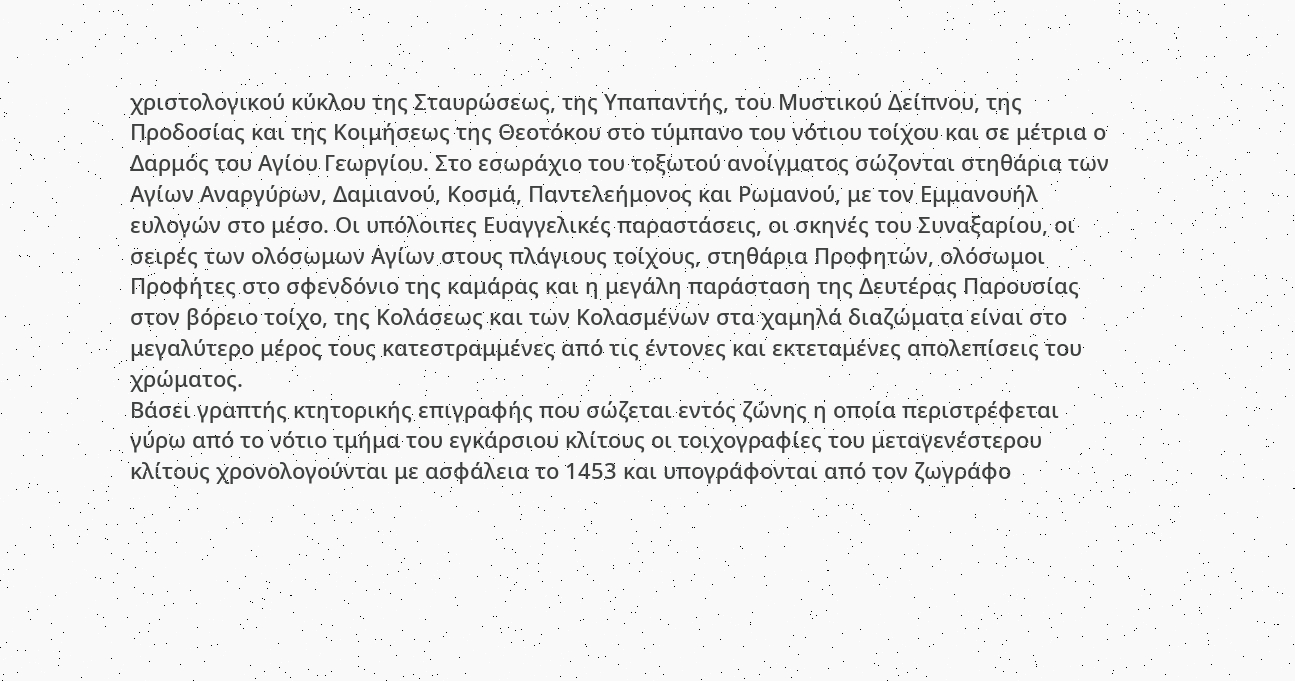χριστολογικού κύκλου της Σταυρώσεως, της Υπαπαντής, του Μυστικού Δείπνου, της Προδοσίας και της Κοιμήσεως της Θεοτόκου στο τύμπανο του νότιου τοίχου και σε μέτρια ο Δαρμός του Αγίου Γεωργίου. Στο εσωράχιο του τοξωτού ανοίγματος σώζονται στηθάρια των Αγίων Αναργύρων, Δαμιανού, Κοσμά, Παντελεήμονος και Ρωμανού, με τον Εμμανουήλ ευλογών στο μέσο. Οι υπόλοιπες Ευαγγελικές παραστάσεις, οι σκηνές του Συναξαρίου, οι σειρές των ολόσωμων Αγίων στους πλάγιους τοίχους, στηθάρια Προφητών, ολόσωμοι Προφήτες στο σφενδόνιο της καμάρας και η μεγάλη παράσταση της Δευτέρας Παρουσίας στον βόρειο τοίχο, της Κολάσεως και των Κολασμένων στα χαμηλά διαζώματα είναι στο μεγαλύτερο μέρος τους κατεστραμμένες από τις έντονες και εκτεταμένες απολεπίσεις του χρώματος.
Βάσει γραπτής κτητορικής επιγραφής που σώζεται εντός ζώνης η οποία περιστρέφεται γύρω από το νότιο τμήμα του εγκάρσιου κλίτους οι τοιχογραφίες του μεταγενέστερου κλίτους χρονολογούνται με ασφάλεια το 1453 και υπογράφονται από τον ζωγράφο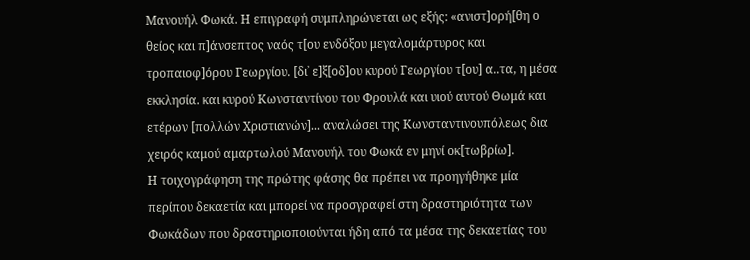Μανουήλ Φωκά. Η επιγραφή συμπληρώνεται ως εξής: «ανιστ]ορή[θη ο θείος και π]άνσεπτος ναός τ[ου ενδόξου μεγαλομάρτυρος και τροπαιοφ]όρου Γεωργίου. [δι᾽ ε]ξ[οδ]ου κυρού Γεωργίου τ[ου] α..τα, η μέσα εκκλησία. και κυρού Κωνσταντίνου του Φρουλά και υιού αυτού Θωμά και ετέρων [πολλών Χριστιανών]... αναλώσει της Κωνσταντινουπόλεως δια χειρός καμού αμαρτωλού Μανουήλ του Φωκά εν μηνί οκ[τωβρίω].
Η τοιχογράφηση της πρώτης φάσης θα πρέπει να προηγήθηκε μία περίπου δεκαετία και μπορεί να προσγραφεί στη δραστηριότητα των Φωκάδων που δραστηριοποιούνται ήδη από τα μέσα της δεκαετίας του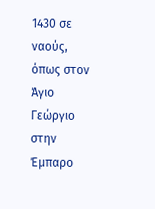1430 σε ναούς, όπως στον Άγιο Γεώργιο στην Έμπαρο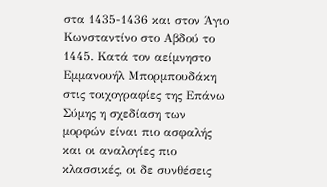στα 1435-1436 και στον Άγιο Κωνσταντίνο στο Αβδού το 1445. Κατά τον αείμνηστο Εμμανουήλ Μπορμπουδάκη στις τοιχογραφίες της Επάνω Σύμης η σχεδίαση των μορφών είναι πιο ασφαλής και οι αναλογίες πιο κλασσικές, οι δε συνθέσεις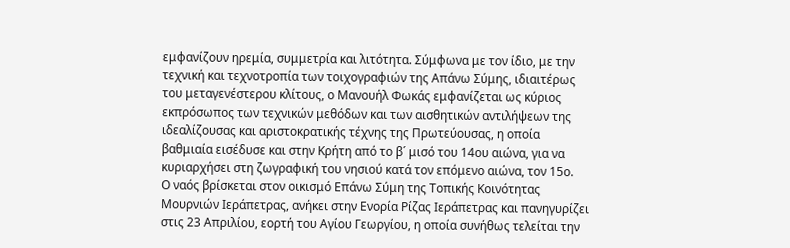εμφανίζουν ηρεμία, συμμετρία και λιτότητα. Σύμφωνα με τον ίδιο, με την τεχνική και τεχνοτροπία των τοιχογραφιών της Απάνω Σύμης, ιδιαιτέρως του μεταγενέστερου κλίτους, ο Μανουήλ Φωκάς εμφανίζεται ως κύριος εκπρόσωπος των τεχνικών μεθόδων και των αισθητικών αντιλήψεων της ιδεαλίζουσας και αριστοκρατικής τέχνης της Πρωτεύουσας, η οποία βαθμιαία εισέδυσε και στην Κρήτη από το β´ μισό του 14ου αιώνα, για να κυριαρχήσει στη ζωγραφική του νησιού κατά τον επόμενο αιώνα, τον 15ο.
Ο ναός βρίσκεται στον οικισμό Επάνω Σύμη της Τοπικής Κοινότητας Μουρνιών Ιεράπετρας, ανήκει στην Ενορία Ρίζας Ιεράπετρας και πανηγυρίζει στις 23 Απριλίου, εορτή του Αγίου Γεωργίου, η οποία συνήθως τελείται την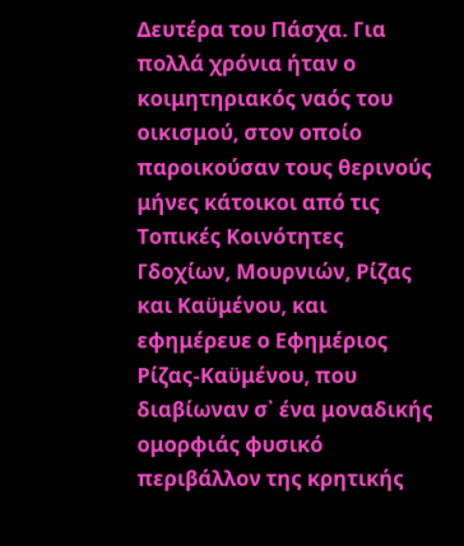Δευτέρα του Πάσχα. Για πολλά χρόνια ήταν ο κοιμητηριακός ναός του οικισμού, στον οποίο παροικούσαν τους θερινούς μήνες κάτοικοι από τις Τοπικές Κοινότητες Γδοχίων, Μουρνιών, Ρίζας και Καϋμένου, και εφημέρευε ο Εφημέριος Ρίζας-Καϋμένου, που διαβίωναν σ᾽ ένα μοναδικής ομορφιάς φυσικό περιβάλλον της κρητικής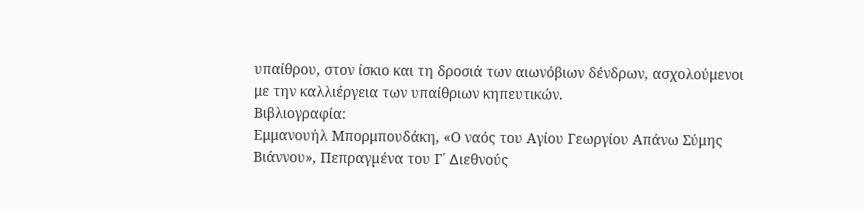υπαίθρου, στον ίσκιο και τη δροσιά των αιωνόβιων δένδρων, ασχολούμενοι με την καλλιέργεια των υπαίθριων κηπευτικών.
Βιβλιογραφία:
Εμμανουήλ Μπορμπουδάκη, «Ο ναός του Αγίου Γεωργίου Απάνω Σύμης Βιάννου», Πεπραγµένα του Γ΄ ∆ιεθνούς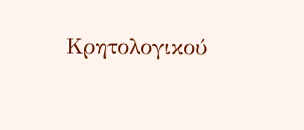Κρητολογικού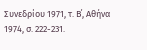Συνεδρίου 1971, τ. Β΄, Αθήνα 1974, σ. 222-231.